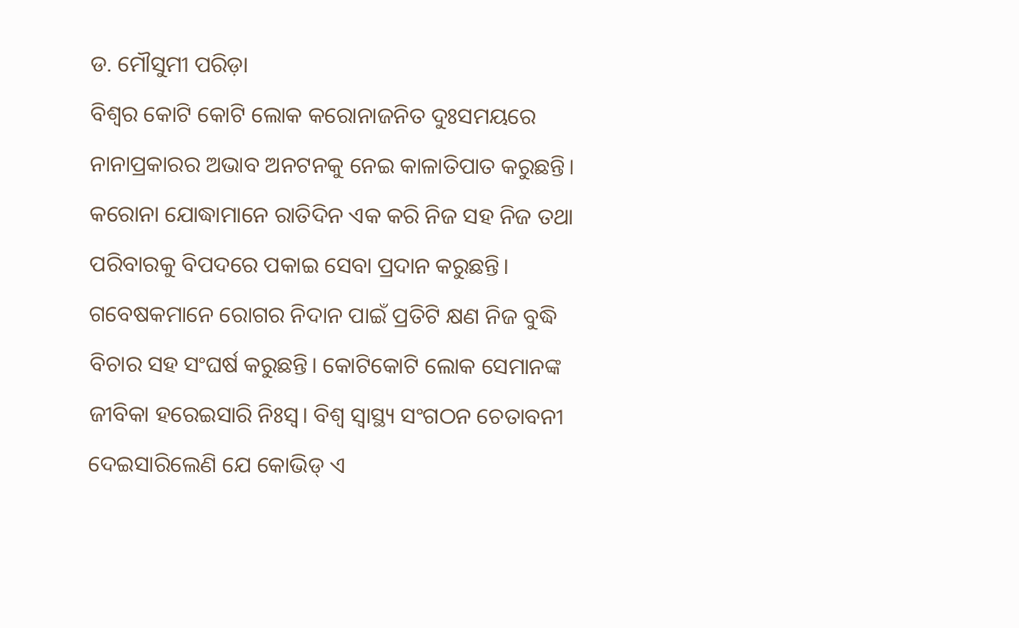ଡ. ମୌସୁମୀ ପରିଡ଼ା
ବିଶ୍ୱର କୋଟି କୋଟି ଲୋକ କରୋନାଜନିତ ଦୁଃସମୟରେ ନାନାପ୍ରକାରର ଅଭାବ ଅନଟନକୁ ନେଇ କାଳାତିପାତ କରୁଛନ୍ତି। କରୋନା ଯୋଦ୍ଧାମାନେ ରାତିଦିନ ଏକ କରି ନିଜ ସହ ନିଜ ତଥା ପରିବାରକୁ ବିପଦରେ ପକାଇ ସେବା ପ୍ରଦାନ କରୁଛନ୍ତି। ଗବେଷକମାନେ ରୋଗର ନିଦାନ ପାଇଁ ପ୍ରତିଟି କ୍ଷଣ ନିଜ ବୁଦ୍ଧି ବିଚାର ସହ ସଂଘର୍ଷ କରୁଛନ୍ତି। କୋଟିକୋଟି ଲୋକ ସେମାନଙ୍କ ଜୀବିକା ହରେଇସାରି ନିଃସ୍ବ। ବିଶ୍ୱ ସ୍ବାସ୍ଥ୍ୟ ସଂଗଠନ ଚେତାବନୀ ଦେଇସାରିଲେଣି ଯେ କୋଭିଡ୍ ଏ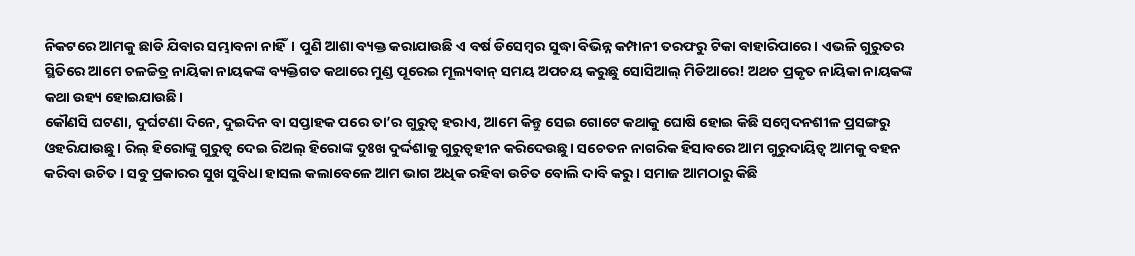ନିକଟରେ ଆମକୁ ଛାଡି ଯିବାର ସମ୍ଭାବନା ନାହିଁ। ପୁଣି ଆଶା ବ୍ୟକ୍ତ କରାଯାଉଛି ଏ ବର୍ଷ ଡିସେମ୍ବର ସୁଦ୍ଧା ବିଭିନ୍ନ କମ୍ପାନୀ ତରଫରୁ ଟିକା ବାହାରିପାରେ। ଏଭଳି ଗୁରୁତର ସ୍ଥିତିରେ ଆମେ ଚଳଚ୍ଚିତ୍ର ନାୟିକା ନାୟକଙ୍କ ବ୍ୟକ୍ତିଗତ କଥାରେ ମୁଣ୍ଡ ପୂରେଇ ମୂଲ୍ୟବାନ୍ ସମୟ ଅପଚୟ କରୁଛୁ ସୋସିଆଲ୍ ମିଡିଆରେ! ଅଥଚ ପ୍ରକୃତ ନାୟିକା ନାୟକଙ୍କ କଥା ଉହ୍ୟ ହୋଇଯାଉଛି।
କୌଣସି ଘଟଣା, ଦୁର୍ଘଟଣା ଦିନେ, ଦୁଇଦିନ ବା ସପ୍ତାହକ ପରେ ତା’ର ଗୁରୁତ୍ୱ ହରାଏ, ଆମେ କିନ୍ତୁ ସେଇ ଗୋଟେ କଥାକୁ ଘୋଷି ହୋଇ କିଛି ସମ୍ବେଦନଶୀଳ ପ୍ରସଙ୍ଗରୁ ଓହରିଯାଉଛୁ। ରିଲ୍ ହିରୋଙ୍କୁ ଗୁରୁତ୍ୱ ଦେଇ ରିଅଲ୍ ହିରୋଙ୍କ ଦୁଃଖ ଦୁର୍ଦ୍ଦଶାକୁ ଗୁରୁତ୍ୱହୀନ କରିଦେଉଛୁ। ସଚେତନ ନାଗରିକ ହିସାବରେ ଆମ ଗୁରୁଦାୟିତ୍ୱ ଆମକୁ ବହନ କରିବା ଉଚିତ। ସବୁ ପ୍ରକାରର ସୁଖ ସୁବିଧା ହାସଲ କଲାବେଳେ ଆମ ଭାଗ ଅଧିକ ରହିବା ଉଚିତ ବୋଲି ଦାବି କରୁ। ସମାଜ ଆମଠାରୁ କିଛି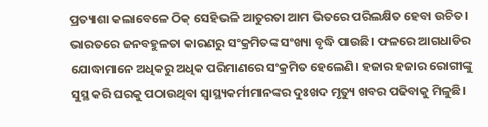ପ୍ରତ୍ୟାଶା କଲାବେଳେ ଠିକ୍ ସେହିଭଳି ଆତୁରତା ଆମ ଭିତରେ ପରିଲକ୍ଷିତ ହେବା ଉଚିତ।
ଭାରତରେ ଜନବହୁଳତା କାରଣରୁ ସଂକ୍ରମିତଙ୍କ ସଂଖ୍ୟା ବୃଦ୍ଧି ପାଉଛି। ଫଳରେ ଆଗଧାଡିର ଯୋଦ୍ଧାମାନେ ଅଧିକରୁ ଅଧିକ ପରିମାଣରେ ସଂକ୍ରମିତ ହେଲେଣି। ହଜାର ହଜାର ରୋଗୀଙ୍କୁ ସୁସ୍ଥ କରି ଘରକୁ ପଠାଉଥିବା ସ୍ବାସ୍ଥ୍ୟକର୍ମୀମାନଙ୍କର ଦୁଃଖଦ ମୃତ୍ୟୁ ଖବର ପଢିବାକୁ ମିଳୁଛି।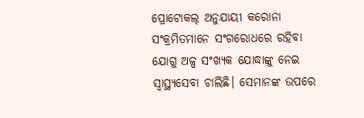ପ୍ରୋଟୋକଲ୍ ଅନୁଯାୟୀ କରୋନା ସଂକ୍ରମିତମାନେ ସଂଗରୋଧରେ ରହିବା ଯୋଗୁ ଅଳ୍ପ ସଂଖ୍ୟକ ଯୋଦ୍ଧାଙ୍କୁ ନେଇ ସ୍ବାସ୍ଥ୍ୟସେବା ଚାଲିଛି। ସେମାନଙ୍କ ଉପରେ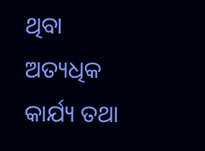ଥିବା ଅତ୍ୟଧିକ କାର୍ଯ୍ୟ ତଥା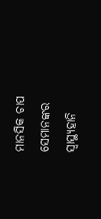ମାନସିକ ଚାପ ସେମାନଙ୍କର ସ୍ବାସ୍ଥ୍ୟହାନି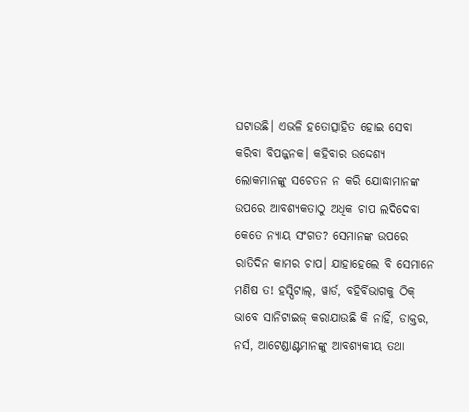ଘଟାଉଛି। ଏଭଳି ହତୋତ୍ସାହିତ ହୋଇ ସେବା କରିବା ବିପଜ୍ଜନକ। କହିବାର ଉଦ୍ଦେଶ୍ୟ ଲୋକମାନଙ୍କୁ ସଚେତନ ନ କରି ଯୋଦ୍ଧାମାନଙ୍କ ଉପରେ ଆବଶ୍ୟକତାଠୁ ଅଧିକ ଚାପ ଲଦିଦେବା କେତେ ନ୍ୟାୟ ସଂଗତ? ସେମାନଙ୍କ ଉପରେ ରାତିଦିନ କାମର ଚାପ। ଯାହାହେଲେ ବି ସେମାନେ ମଣିଷ ତ! ହସ୍ପିଟାଲ୍, ୱାର୍ଡ, ବହିର୍ବିଭାଗକୁ ଠିକ୍ ଭାବେ ସାନିଟାଇଜ୍ କରାଯାଉଛି କି ନାହିଁ, ଡାକ୍ତର, ନର୍ସ, ଆଟେଣ୍ଡାଣ୍ଟମାନଙ୍କୁ ଆବଶ୍ୟକୀୟ ତଥା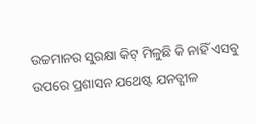ଉଚ୍ଚମାନର ସୁରକ୍ଷା କିଟ୍ ମିଳୁଛି କି ନାହିଁ ଏସବୁ ଉପରେ ପ୍ରଶାସନ ଯଥେଷ୍ଟ ଯନତ୍ଶୀଳ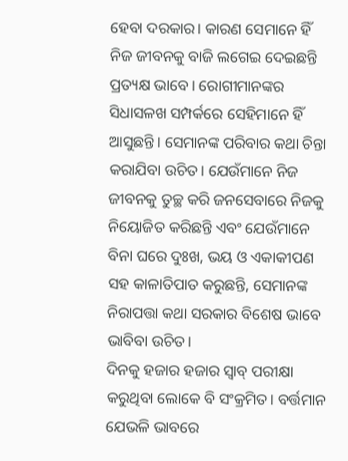ହେବା ଦରକାର। କାରଣ ସେମାନେ ହିଁ ନିଜ ଜୀବନକୁ ବାଜି ଲଗେଇ ଦେଇଛନ୍ତି ପ୍ରତ୍ୟକ୍ଷ ଭାବେ। ରୋଗୀମାନଙ୍କର ସିଧାସଳଖ ସମ୍ପର୍କରେ ସେହିମାନେ ହିଁ ଆସୁଛନ୍ତି। ସେମାନଙ୍କ ପରିବାର କଥା ଚିନ୍ତା କରାଯିବା ଉଚିତ। ଯେଉଁମାନେ ନିଜ ଜୀବନକୁ ତୁଚ୍ଛ କରି ଜନସେବାରେ ନିଜକୁ ନିୟୋଜିତ କରିଛନ୍ତି ଏବଂ ଯେଉଁମାନେ ବିନା ଘରେ ଦୁଃଖ, ଭୟ ଓ ଏକାକୀପଣ ସହ କାଳାତିପାତ କରୁଛନ୍ତି, ସେମାନଙ୍କ ନିରାପତ୍ତା କଥା ସରକାର ବିଶେଷ ଭାବେ ଭାବିବା ଉଚିତ।
ଦିନକୁ ହଜାର ହଜାର ସ୍ବାବ୍ ପରୀକ୍ଷା କରୁଥିବା ଲୋକେ ବି ସଂକ୍ରମିତ। ବର୍ତ୍ତମାନ ଯେଭଳି ଭାବରେ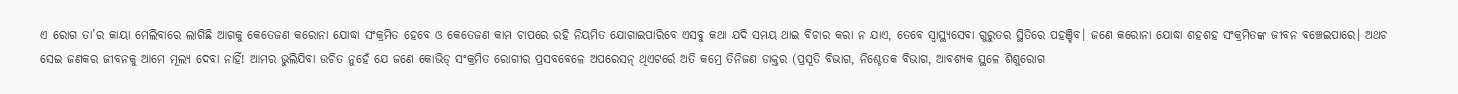ଏ ରୋଗ ତା’ର କାୟା ମେଲିବାରେ ଲାଗିଛି ଆଗକୁ କେତେଜଣ କରୋନା ଯୋଦ୍ଧା ସଂକ୍ରମିତ ହେବେ ଓ କେତେଜଣ କାମ ଚାପରେ ରହି ନିୟମିତ ଯୋଗାଇପାରିବେ ଏସବୁ କଥା ଯଦି ସମୟ ଥାଇ ବିଚାର କରା ନ ଯାଏ, ତେବେ ସ୍ବାସ୍ଥ୍ୟସେବା ଗୁରୁତର ସ୍ଥିତିରେ ପହଞ୍ଚିବ। ଜଣେ କରୋନା ଯୋଦ୍ଧା ଶହଶହ ସଂକ୍ରମିତଙ୍କ ଜୀବନ ବଞ୍ଚେଇପାରେ। ଅଥଚ ସେଇ ଜଣକର ଜୀବନକୁ ଆମେ ମୂଲ୍ୟ ଦେବା ନାହିଁ! ଆମର ଭୁଲିଯିବା ଉଚିତ ନୁହେଁ ଯେ ଜଣେ କୋଭିଡ୍ ସଂକ୍ରମିତ ରୋଗୀର ପ୍ରସବବେଳେ ଅପରେସନ୍ ଥିଏଟର୍ରେ ଅତି କମ୍ରେ ତିନିଜଣ ଡାକ୍ତର (ପ୍ରସୂତି ବିଭାଗ, ନିଶ୍ଚେତକ ବିଭାଗ, ଆବଶ୍ୟକ ସ୍ଥଳେ ଶିଶୁରୋଗ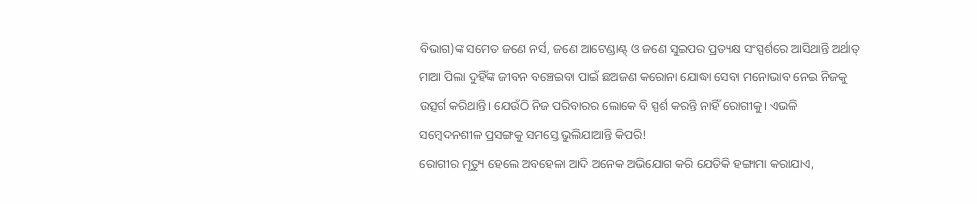ବିଭାଗ)ଙ୍କ ସମେତ ଜଣେ ନର୍ସ, ଜଣେ ଆଟେଣ୍ଡାଣ୍ଟ୍ ଓ ଜଣେ ସୁଇପର ପ୍ରତ୍ୟକ୍ଷ ସଂସ୍ପର୍ଶରେ ଆସିଥାନ୍ତି ଅର୍ଥାତ୍ ମାଆ ପିଲା ଦୁହିଁଙ୍କ ଜୀବନ ବଞ୍ଚେଇବା ପାଇଁ ଛଅଜଣ କରୋନା ଯୋଦ୍ଧା ସେବା ମନୋଭାବ ନେଇ ନିଜକୁ ଉତ୍ସର୍ଗ କରିଥାନ୍ତି। ଯେଉଁଠି ନିଜ ପରିବାରର ଲୋକେ ବି ସ୍ପର୍ଶ କରନ୍ତି ନାହିଁ ରୋଗୀକୁ। ଏଭଳି ସମ୍ବେଦନଶୀଳ ପ୍ରସଙ୍ଗକୁ ସମସ୍ତେ ଭୁଲିଯାଆନ୍ତି କିପରି!
ରୋଗୀର ମୃତ୍ୟୁ ହେଲେ ଅବହେଳା ଆଦି ଅନେକ ଅଭିଯୋଗ କରି ଯେତିକି ହଙ୍ଗାମା କରାଯାଏ,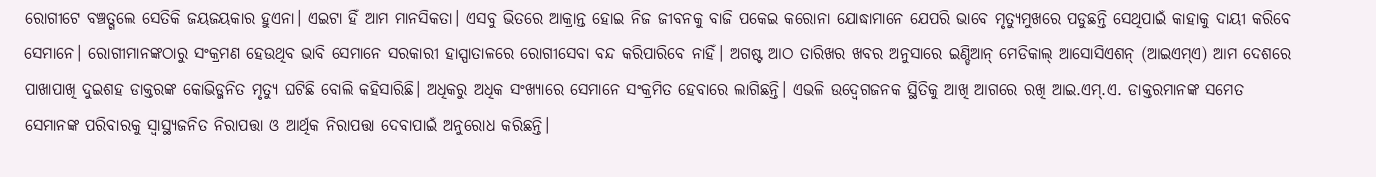ରୋଗୀଟେ ବଞ୍ଚତ୍ଗଲେ ସେତିକି ଜୟଜୟକାର ହୁଏନା। ଏଇଟା ହିଁ ଆମ ମାନସିକତା। ଏସବୁ ଭିତରେ ଆକ୍ରାନ୍ତ ହୋଇ ନିଜ ଜୀବନକୁ ବାଜି ପକେଇ କରୋନା ଯୋଦ୍ଧାମାନେ ଯେପରି ଭାବେ ମୃତ୍ୟୁମୁଖରେ ପଡୁଛନ୍ତି ସେଥିପାଇଁ କାହାକୁ ଦାୟୀ କରିବେ ସେମାନେ। ରୋଗୀମାନଙ୍କଠାରୁ ସଂକ୍ରମଣ ହେଉଥିବ ଭାବି ସେମାନେ ସରକାରୀ ହାସ୍ପାତାଳରେ ରୋଗୀସେବା ବନ୍ଦ କରିପାରିବେ ନାହିଁ। ଅଗଷ୍ଟ ଆଠ ତାରିଖର ଖବର ଅନୁସାରେ ଇଣ୍ଡିଆନ୍ ମେଡିକାଲ୍ ଆସୋସିଏଶନ୍ (ଆଇଏମ୍ଏ) ଆମ ଦେଶରେ ପାଖାପାଖି ଦୁଇଶହ ଡାକ୍ତରଙ୍କ କୋଭିଡ୍ଜନିତ ମୃତ୍ୟୁ ଘଟିଛି ବୋଲି କହିସାରିଛି। ଅଧିକରୁ ଅଧିକ ସଂଖ୍ୟାରେ ସେମାନେ ସଂକ୍ରମିତ ହେବାରେ ଲାଗିଛନ୍ତି। ଏଭଳି ଉଦ୍ବେଗଜନକ ସ୍ଥିତିକୁ ଆଖି ଆଗରେ ରଖି ଆଇ.ଏମ୍.ଏ. ଡାକ୍ତରମାନଙ୍କ ସମେତ ସେମାନଙ୍କ ପରିବାରକୁ ସ୍ବାସ୍ଥ୍ୟଜନିତ ନିରାପତ୍ତା ଓ ଆର୍ଥିକ ନିରାପତ୍ତା ଦେବାପାଇଁ ଅନୁରୋଧ କରିଛନ୍ତି।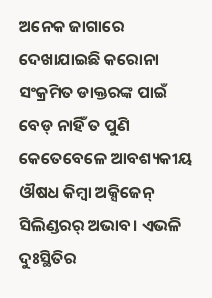ଅନେକ ଜାଗାରେ ଦେଖାଯାଇଛି କରୋନା ସଂକ୍ରମିତ ଡାକ୍ତରଙ୍କ ପାଇଁ ବେଡ୍ ନାହିଁ ତ ପୁଣି କେତେବେଳେ ଆବଶ୍ୟକୀୟ ଔଷଧ କିମ୍ବା ଅକ୍ସିଜେନ୍ ସିଲିଣ୍ଡରର୍ ଅଭାବ। ଏଭଳି ଦୁଃସ୍ଥିତିର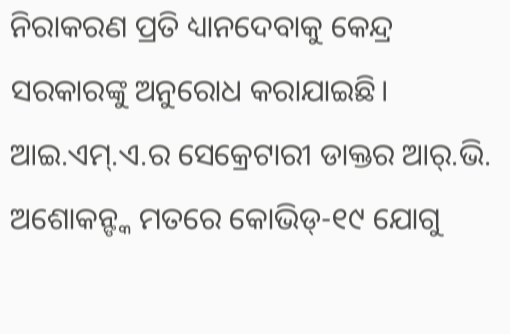ନିରାକରଣ ପ୍ରତି ଧ୍ୟାନଦେବାକୁ କେନ୍ଦ୍ର ସରକାରଙ୍କୁ ଅନୁରୋଧ କରାଯାଇଛି। ଆଇ.ଏମ୍.ଏ.ର ସେକ୍ରେଟାରୀ ଡାକ୍ତର ଆର୍.ଭି. ଅଶୋକନ୍ଙ୍କ ମତରେ କୋଭିଡ୍-୧୯ ଯୋଗୁ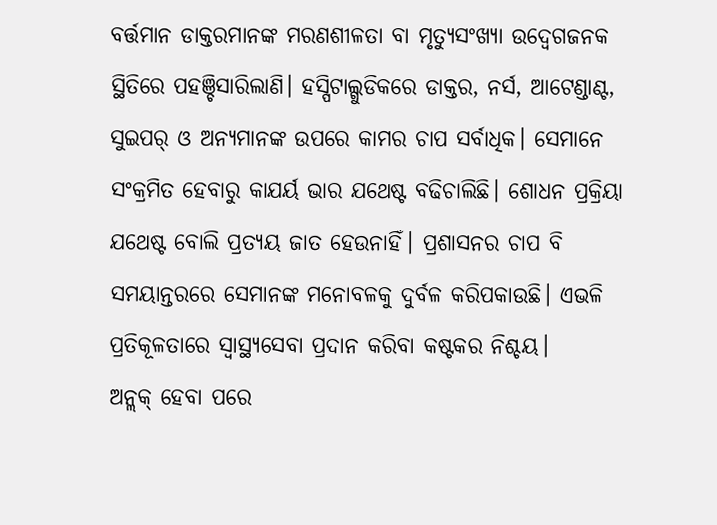ବର୍ତ୍ତମାନ ଡାକ୍ତରମାନଙ୍କ ମରଣଶୀଳତା ବା ମୃତ୍ୟୁସଂଖ୍ୟା ଉଦ୍ବେଗଜନକ ସ୍ଥିତିରେ ପହଞ୍ଚିସାରିଲାଣି। ହସ୍ପିଟାଲ୍ଗୁଡିକରେ ଡାକ୍ତର, ନର୍ସ, ଆଟେଣ୍ଡାଣ୍ଟ, ସୁଇପର୍ ଓ ଅନ୍ୟମାନଙ୍କ ଉପରେ କାମର ଚାପ ସର୍ବାଧିକ। ସେମାନେ ସଂକ୍ରମିତ ହେବାରୁ କାଯର୍ୟ ଭାର ଯଥେଷ୍ଟ ବଢିଚାଲିଛି। ଶୋଧନ ପ୍ରକ୍ରିୟା ଯଥେଷ୍ଟ ବୋଲି ପ୍ରତ୍ୟୟ ଜାତ ହେଉନାହିଁ। ପ୍ରଶାସନର ଚାପ ବି ସମୟାନ୍ତରରେ ସେମାନଙ୍କ ମନୋବଳକୁ ଦୁର୍ବଳ କରିପକାଉଛି। ଏଭଳି ପ୍ରତିକୂଳତାରେ ସ୍ବାସ୍ଥ୍ୟସେବା ପ୍ରଦାନ କରିବା କଷ୍ଟକର ନିଶ୍ଚୟ।
ଅନ୍ଲକ୍ ହେବା ପରେ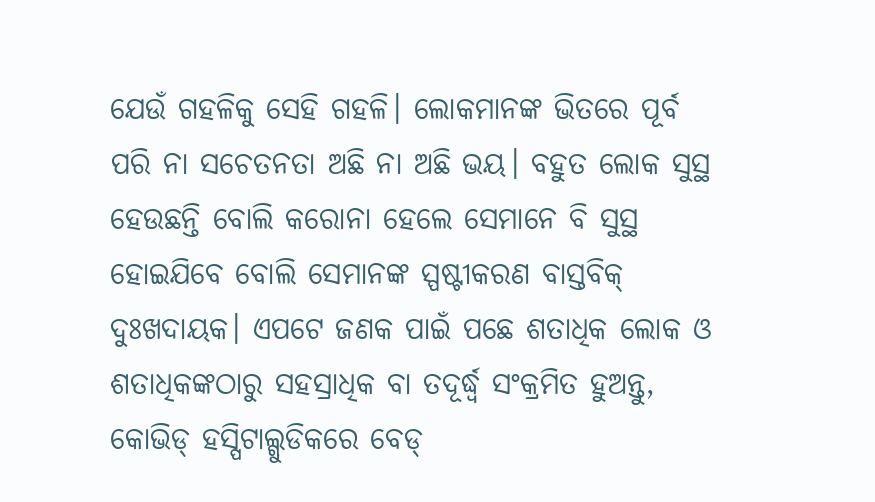ଯେଉଁ ଗହଳିକୁ ସେହି ଗହଳି। ଲୋକମାନଙ୍କ ଭିତରେ ପୂର୍ବ ପରି ନା ସଚେତନତା ଅଛି ନା ଅଛି ଭୟ। ବହୁତ ଲୋକ ସୁସ୍ଥ ହେଉଛନ୍ତି ବୋଲି କରୋନା ହେଲେ ସେମାନେ ବି ସୁସ୍ଥ ହୋଇଯିବେ ବୋଲି ସେମାନଙ୍କ ସ୍ପଷ୍ଟୀକରଣ ବାସ୍ତବିକ୍ ଦୁଃଖଦାୟକ। ଏପଟେ ଜଣକ ପାଇଁ ପଛେ ଶତାଧିକ ଲୋକ ଓ ଶତାଧିକଙ୍କଠାରୁ ସହସ୍ରାଧିକ ବା ତଦୂର୍ଦ୍ଧ୍ୱ ସଂକ୍ରମିତ ହୁଅନ୍ତୁ, କୋଭିଡ୍ ହସ୍ପିଟାଲ୍ଗୁଡିକରେ ବେଡ୍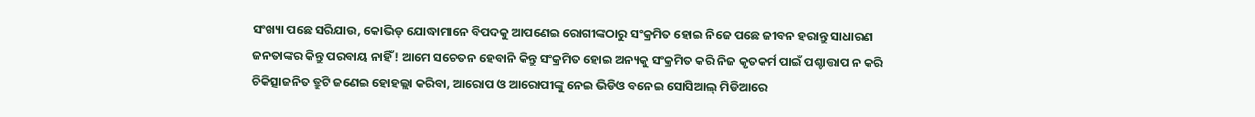ସଂଖ୍ୟା ପଛେ ସରିଯାଉ, କୋଭିଡ୍ ଯୋଦ୍ଧାମାନେ ବିପଦକୁ ଆପଣେଇ ରୋଗୀଙ୍କଠାରୁ ସଂକ୍ରମିତ ହୋଇ ନିଜେ ପଛେ ଜୀବନ ହରାନ୍ତୁ ସାଧାରଣ ଜନତାଙ୍କର କିନ୍ତୁ ପରବାୟ ନାହିଁ! ଆମେ ସଚେତନ ହେବାନି କିନ୍ତୁ ସଂକ୍ରମିତ ହୋଇ ଅନ୍ୟକୁ ସଂକ୍ରମିତ କରି ନିଜ କୃତକର୍ମ ପାଇଁ ପଶ୍ଚାତ୍ତାପ ନ କରି ଚିକିତ୍ସାଜନିତ ତ୍ରୁଟି ଜଣେଇ ହୋହଲ୍ଲା କରିବା, ଆରୋପ ଓ ଆରୋପୀଙ୍କୁ ନେଇ ଭିଡିଓ ବନେଇ ସୋସିଆଲ୍ ମିଡିଆରେ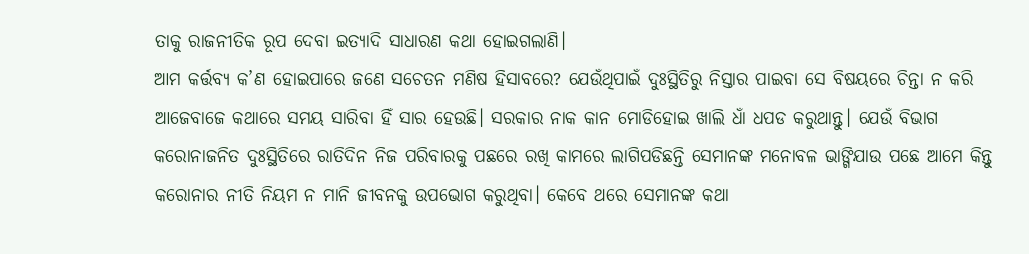ତାକୁ ରାଜନୀତିକ ରୂପ ଦେବା ଇତ୍ୟାଦି ସାଧାରଣ କଥା ହୋଇଗଲାଣି।
ଆମ କର୍ତ୍ତବ୍ୟ କ’ଣ ହୋଇପାରେ ଜଣେ ସଚେତନ ମଣିଷ ହିସାବରେ? ଯେଉଁଥିପାଇଁ ଦୁଃସ୍ଥିତିରୁ ନିସ୍ତାର ପାଇବା ସେ ବିଷୟରେ ଚିନ୍ତା ନ କରି ଆଜେବାଜେ କଥାରେ ସମୟ ସାରିବା ହିଁ ସାର ହେଉଛି। ସରକାର ନାକ କାନ ମୋଡିହୋଇ ଖାଲି ଧାଁ ଧପଡ କରୁଥାନ୍ତୁ। ଯେଉଁ ବିଭାଗ କରୋନାଜନିତ ଦୁଃସ୍ଥିତିରେ ରାତିଦିନ ନିଜ ପରିବାରକୁ ପଛରେ ରଖି କାମରେ ଲାଗିପଡିଛନ୍ତି ସେମାନଙ୍କ ମନୋବଳ ଭାଙ୍ଗିଯାଉ ପଛେ ଆମେ କିନ୍ତୁ କରୋନାର ନୀତି ନିୟମ ନ ମାନି ଜୀବନକୁ ଉପଭୋଗ କରୁଥିବା। କେବେ ଥରେ ସେମାନଙ୍କ କଥା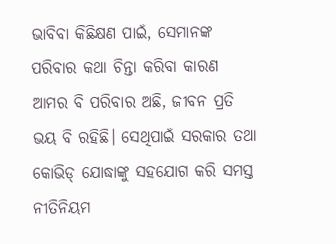ଭାବିବା କିଛିକ୍ଷଣ ପାଇଁ, ସେମାନଙ୍କ ପରିବାର କଥା ଚିନ୍ତା କରିବା କାରଣ ଆମର ବି ପରିବାର ଅଛି, ଜୀବନ ପ୍ରତି ଭୟ ବି ରହିଛି। ସେଥିପାଇଁ ସରକାର ତଥା କୋଭିଡ୍ ଯୋଦ୍ଧାଙ୍କୁ ସହଯୋଗ କରି ସମସ୍ତ ନୀତିନିୟମ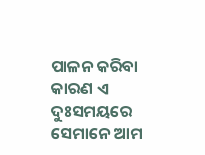ପାଳନ କରିବା କାରଣ ଏ ଦୁଃସମୟରେ ସେମାନେ ଆମ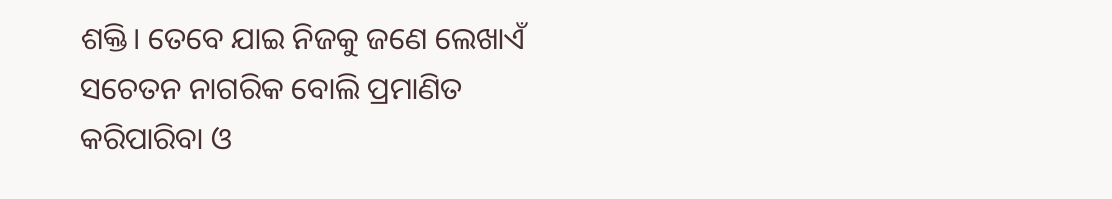ଶକ୍ତି। ତେବେ ଯାଇ ନିଜକୁ ଜଣେ ଲେଖାଏଁ ସଚେତନ ନାଗରିକ ବୋଲି ପ୍ରମାଣିତ କରିପାରିବା ଓ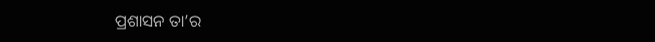ପ୍ରଶାସନ ତା’ର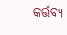କର୍ତ୍ତବ୍ୟ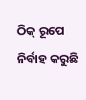ଠିକ୍ ରୂପେ ନିର୍ବାହ କରୁଛି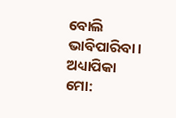ବୋଲି ଭାବିପାରିବା।
ଅଧ୍ୟାପିକା
ମୋ: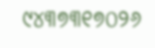୯୪୩୭୩୧୭୦୨୬